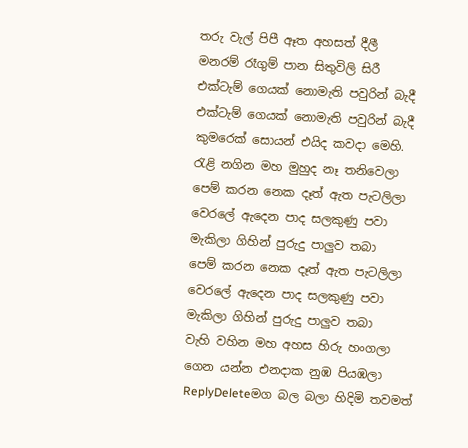තරු වැල් පිපී ඈත අහසත් දීලී
මනරම් රෑගුම් පාන සිතුවිලි සිරී
එක්ටැම් ගෙයක් නොමැති පවුරින් බැදී
එක්ටැම් ගෙයක් නොමැති පවුරින් බැදී
කුමරෙක් සොයන් එයිද කවදා මෙහි.
රැළි නගින මහ මුහුද නෑ තනිවෙලා
පෙම් කරන නෙක දෑත් ඇත පැටලිලා
වෙරලේ ඇදෙන පාද සලකුණු පවා
මැකිලා ගිහින් පුරුදු පාලුව තබා
පෙම් කරන නෙක දෑත් ඇත පැටලිලා
වෙරලේ ඇදෙන පාද සලකුණු පවා
මැකිලා ගිහින් පුරුදු පාලුව තබා
වැහි වහින මහ අහස හිරු හංගලා
ගෙන යන්න එනදාක නුඹ පියඹලා
ReplyDeleteමග බල බලා හිදිමි තවමත්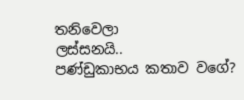තනිවෙලා
ලස්සනයි..
පණ්ඩුකාභය කතාව වගේ?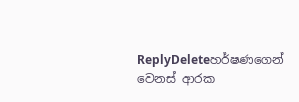ReplyDeleteහර්ෂණගෙන් වෙනස් ආරක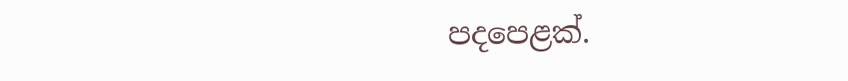පදපෙළක්.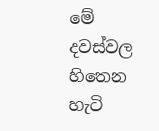මේ දවස්වල හිතෙන හැටි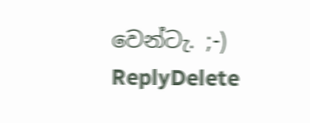වෙන්ටැ. ;-)
ReplyDelete